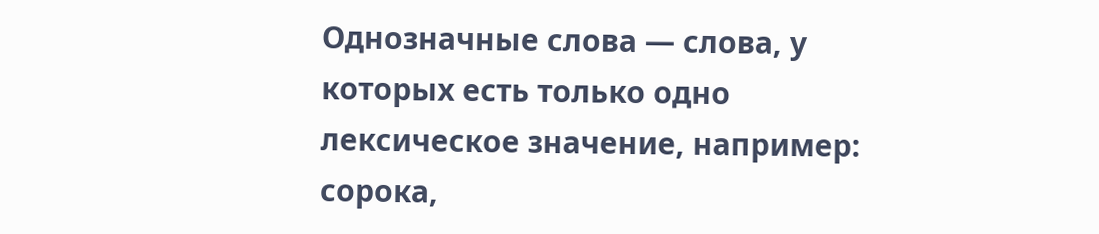Однозначные слова — слова, у которых есть только одно лексическое значение, например: сорока,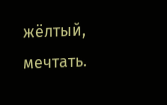жёлтый, мечтать.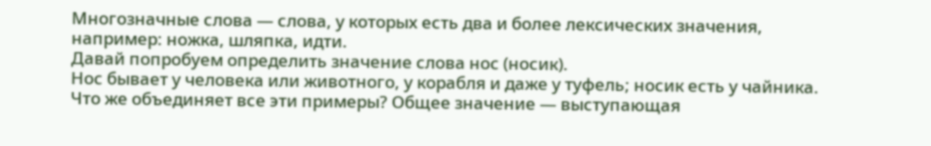Многозначные слова — слова, у которых есть два и более лексических значения, например: ножка, шляпка, идти.
Давай попробуем определить значение слова нос (носик).
Нос бывает у человека или животного, у корабля и даже у туфель; носик есть у чайника. Что же объединяет все эти примеры? Общее значение — выступающая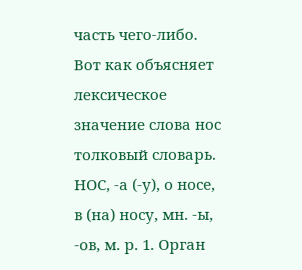часть чего-либо. Вот как объясняет лексическое значение слова нос толковый словарь.
НОС, -а (-у), о носе, в (на) носу, мн. -ы, -ов, м. р. 1. Орган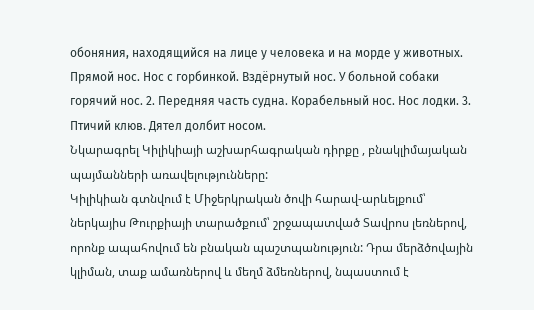обоняния, находящийся на лице у человека и на морде у животных. Прямой нос. Нос с горбинкой. Вздёрнутый нос. У больной собаки горячий нос. 2. Передняя часть судна. Корабельный нос. Нос лодки. 3. Птичий клюв. Дятел долбит носом.
Նկարագրել Կիլիկիայի աշխարհագրական դիրքը , բնակլիմայական պայմանների առավելությունները:
Կիլիկիան գտնվում է Միջերկրական ծովի հարավ-արևելքում՝ ներկայիս Թուրքիայի տարածքում՝ շրջապատված Տավրոս լեռներով, որոնք ապահովում են բնական պաշտպանություն: Դրա մերձծովային կլիման, տաք ամառներով և մեղմ ձմեռներով, նպաստում է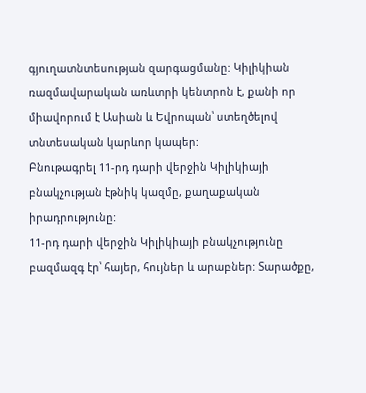գյուղատնտեսության զարգացմանը: Կիլիկիան ռազմավարական առևտրի կենտրոն է, քանի որ միավորում է Ասիան և Եվրոպան՝ ստեղծելով տնտեսական կարևոր կապեր:
Բնութագրել 11-րդ դարի վերջին Կիլիկիայի բնակչության էթնիկ կազմը, քաղաքական իրադրությունը:
11-րդ դարի վերջին Կիլիկիայի բնակչությունը բազմազգ էր՝ հայեր, հույներ և արաբներ: Տարածքը,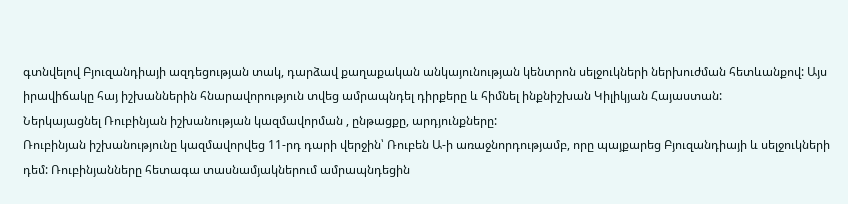գտնվելով Բյուզանդիայի ազդեցության տակ, դարձավ քաղաքական անկայունության կենտրոն սելջուկների ներխուժման հետևանքով: Այս իրավիճակը հայ իշխաններին հնարավորություն տվեց ամրապնդել դիրքերը և հիմնել ինքնիշխան Կիլիկյան Հայաստան:
Ներկայացնել Ռուբինյան իշխանության կազմավորման , ընթացքը, արդյունքները:
Ռուբինյան իշխանությունը կազմավորվեց 11-րդ դարի վերջին՝ Ռուբեն Ա-ի առաջնորդությամբ, որը պայքարեց Բյուզանդիայի և սելջուկների դեմ: Ռուբինյանները հետագա տասնամյակներում ամրապնդեցին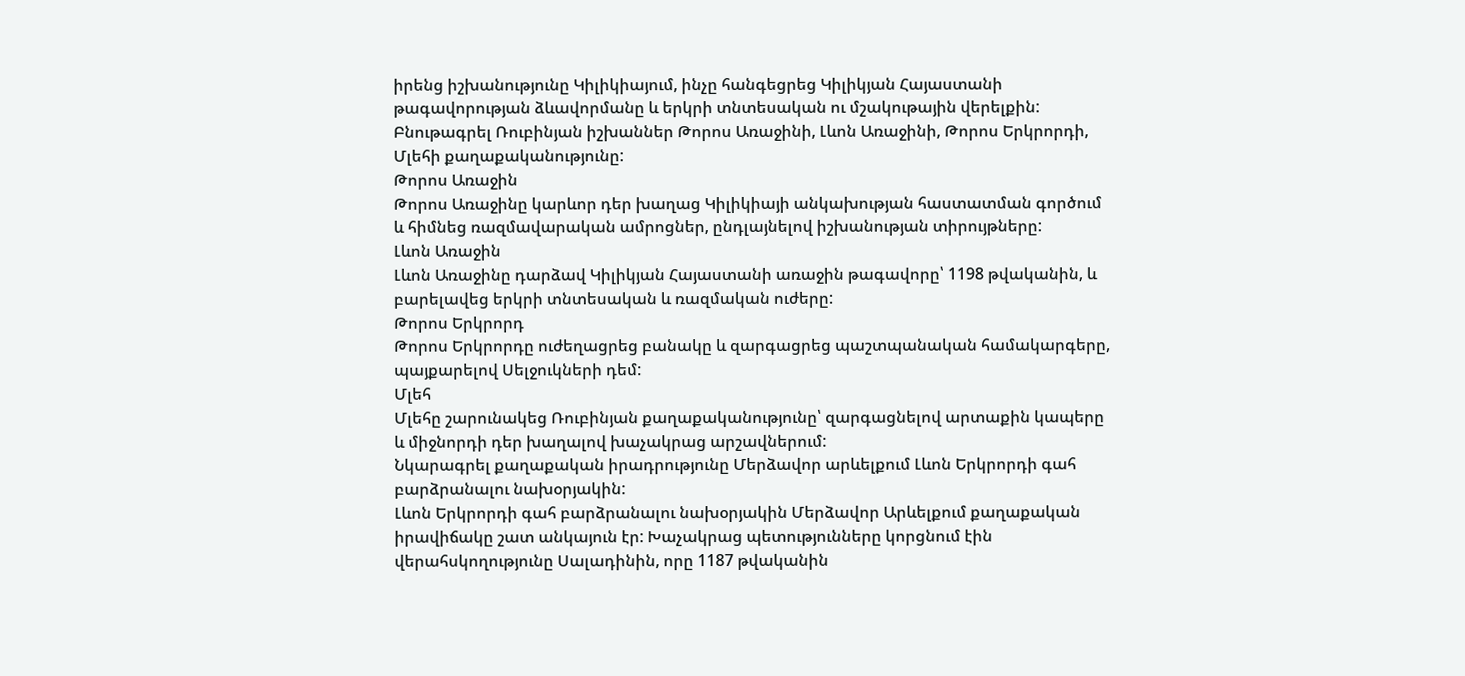իրենց իշխանությունը Կիլիկիայում, ինչը հանգեցրեց Կիլիկյան Հայաստանի թագավորության ձևավորմանը և երկրի տնտեսական ու մշակութային վերելքին:
Բնութագրել Ռուբինյան իշխաններ Թորոս Առաջինի, Լևոն Առաջինի, Թորոս Երկրորդի, Մլեհի քաղաքականությունը:
Թորոս Առաջին
Թորոս Առաջինը կարևոր դեր խաղաց Կիլիկիայի անկախության հաստատման գործում և հիմնեց ռազմավարական ամրոցներ, ընդլայնելով իշխանության տիրույթները:
Լևոն Առաջին
Լևոն Առաջինը դարձավ Կիլիկյան Հայաստանի առաջին թագավորը՝ 1198 թվականին, և բարելավեց երկրի տնտեսական և ռազմական ուժերը:
Թորոս Երկրորդ
Թորոս Երկրորդը ուժեղացրեց բանակը և զարգացրեց պաշտպանական համակարգերը, պայքարելով Սելջուկների դեմ:
Մլեհ
Մլեհը շարունակեց Ռուբինյան քաղաքականությունը՝ զարգացնելով արտաքին կապերը և միջնորդի դեր խաղալով խաչակրաց արշավներում:
Նկարագրել քաղաքական իրադրությունը Մերձավոր արևելքում Լևոն Երկրորդի գահ բարձրանալու նախօրյակին:
Լևոն Երկրորդի գահ բարձրանալու նախօրյակին Մերձավոր Արևելքում քաղաքական իրավիճակը շատ անկայուն էր: Խաչակրաց պետությունները կորցնում էին վերահսկողությունը Սալադինին, որը 1187 թվականին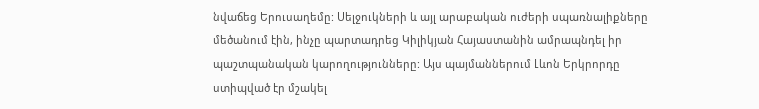նվաճեց Երուսաղեմը: Սելջուկների և այլ արաբական ուժերի սպառնալիքները մեծանում էին, ինչը պարտադրեց Կիլիկյան Հայաստանին ամրապնդել իր պաշտպանական կարողությունները: Այս պայմաններում Լևոն Երկրորդը ստիպված էր մշակել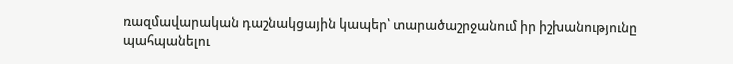ռազմավարական դաշնակցային կապեր՝ տարածաշրջանում իր իշխանությունը պահպանելու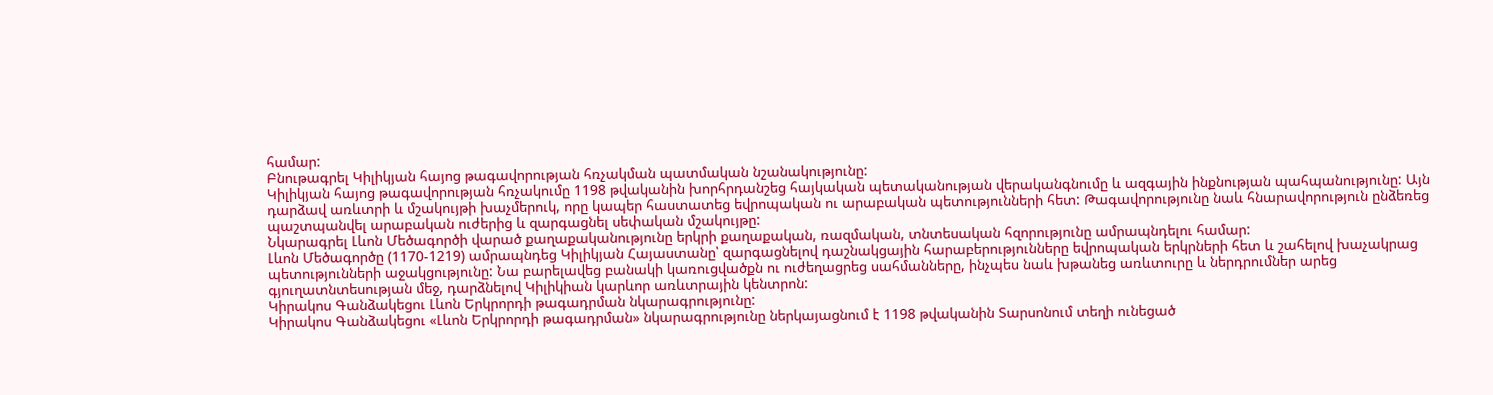համար:
Բնութագրել Կիլիկյան հայոց թագավորության հռչակման պատմական նշանակությունը:
Կիլիկյան հայոց թագավորության հռչակումը 1198 թվականին խորհրդանշեց հայկական պետականության վերականգնումը և ազգային ինքնության պահպանությունը: Այն դարձավ առևտրի և մշակույթի խաչմերուկ, որը կապեր հաստատեց եվրոպական ու արաբական պետությունների հետ: Թագավորությունը նաև հնարավորություն ընձեռեց պաշտպանվել արաբական ուժերից և զարգացնել սեփական մշակույթը:
Նկարագրել Լևոն Մեծագործի վարած քաղաքականությունը երկրի քաղաքական, ռազմական, տնտեսական հզորությունը ամրապնդելու համար:
Լևոն Մեծագործը (1170-1219) ամրապնդեց Կիլիկյան Հայաստանը՝ զարգացնելով դաշնակցային հարաբերությունները եվրոպական երկրների հետ և շահելով խաչակրաց պետությունների աջակցությունը: Նա բարելավեց բանակի կառուցվածքն ու ուժեղացրեց սահմանները, ինչպես նաև խթանեց առևտուրը և ներդրումներ արեց գյուղատնտեսության մեջ, դարձնելով Կիլիկիան կարևոր առևտրային կենտրոն:
Կիրակոս Գանձակեցու Լևոն Երկրորդի թագադրման նկարագրությունը:
Կիրակոս Գանձակեցու «Լևոն Երկրորդի թագադրման» նկարագրությունը ներկայացնում է 1198 թվականին Տարսոնում տեղի ունեցած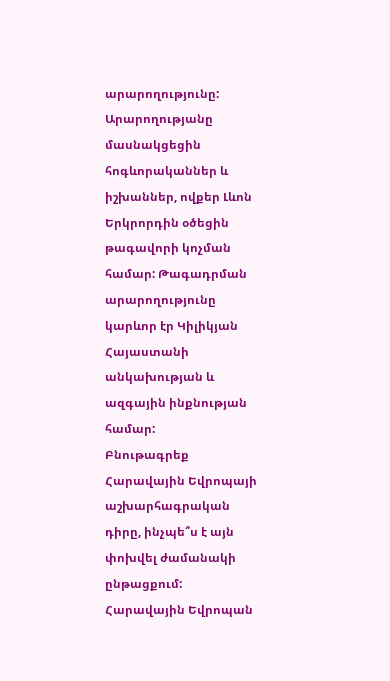արարողությունը: Արարողությանը մասնակցեցին հոգևորականներ և իշխաններ, ովքեր Լևոն Երկրորդին օծեցին թագավորի կոչման համար: Թագադրման արարողությունը կարևոր էր Կիլիկյան Հայաստանի անկախության և ազգային ինքնության համար:
Բնութագրեք Հարավային Եվրոպայի աշխարհագրական դիրը, ինչպե՞ս է այն փոխվել ժամանակի ընթացքում:
Հարավային Եվրոպան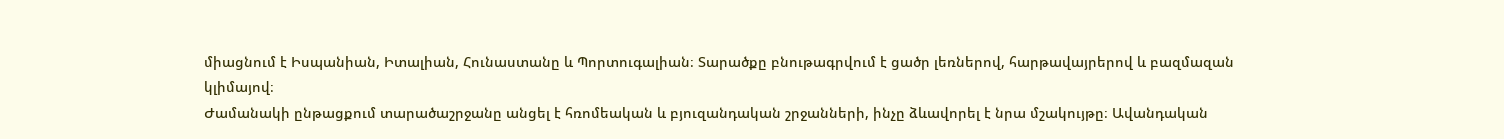միացնում է Իսպանիան, Իտալիան, Հունաստանը և Պորտուգալիան։ Տարածքը բնութագրվում է ցածր լեռներով, հարթավայրերով և բազմազան կլիմայով։
Ժամանակի ընթացքում տարածաշրջանը անցել է հռոմեական և բյուզանդական շրջանների, ինչը ձևավորել է նրա մշակույթը։ Ավանդական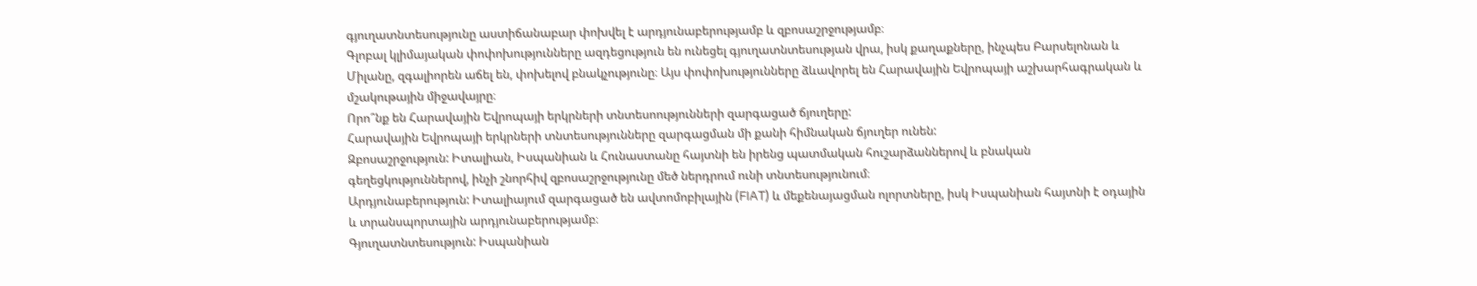գյուղատնտեսությունը աստիճանաբար փոխվել է արդյունաբերությամբ և զբոսաշրջությամբ։
Գլոբալ կլիմայական փոփոխությունները ազդեցություն են ունեցել գյուղատնտեսության վրա, իսկ քաղաքները, ինչպես Բարսելոնան և Միլանը, զգալիորեն աճել են, փոխելով բնակչությունը։ Այս փոփոխությունները ձևավորել են Հարավային Եվրոպայի աշխարհագրական և մշակութային միջավայրը։
Որո՞նք են Հարավային Եվրոպայի երկրների տնտեսոությունների զարգացած ճյուղերը:
Հարավային Եվրոպայի երկրների տնտեսությունները զարգացման մի քանի հիմնական ճյուղեր ունեն:
Զբոսաշրջություն: Իտալիան, Իսպանիան և Հունաստանը հայտնի են իրենց պատմական հուշարձաններով և բնական գեղեցկություններով, ինչի շնորհիվ զբոսաշրջությունը մեծ ներդրում ունի տնտեսությունում։
Արդյունաբերություն: Իտալիայում զարգացած են ավտոմոբիլային (FIAT) և մեքենայացման ոլորտները, իսկ Իսպանիան հայտնի է օդային և տրանսպորտային արդյունաբերությամբ։
Գյուղատնտեսություն: Իսպանիան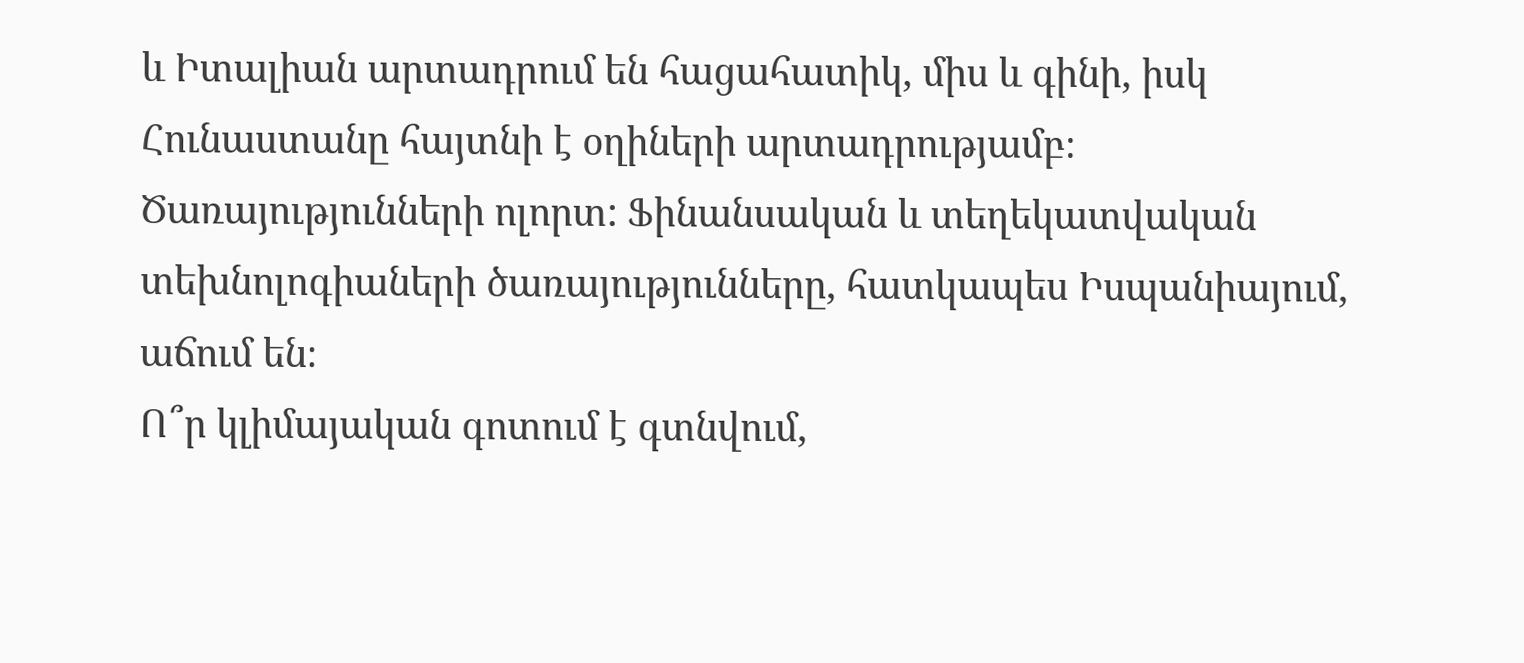և Իտալիան արտադրում են հացահատիկ, միս և գինի, իսկ Հունաստանը հայտնի է օղիների արտադրությամբ։
Ծառայությունների ոլորտ: Ֆինանսական և տեղեկատվական տեխնոլոգիաների ծառայությունները, հատկապես Իսպանիայում, աճում են։
Ո՞ր կլիմայական գոտում է գտնվում,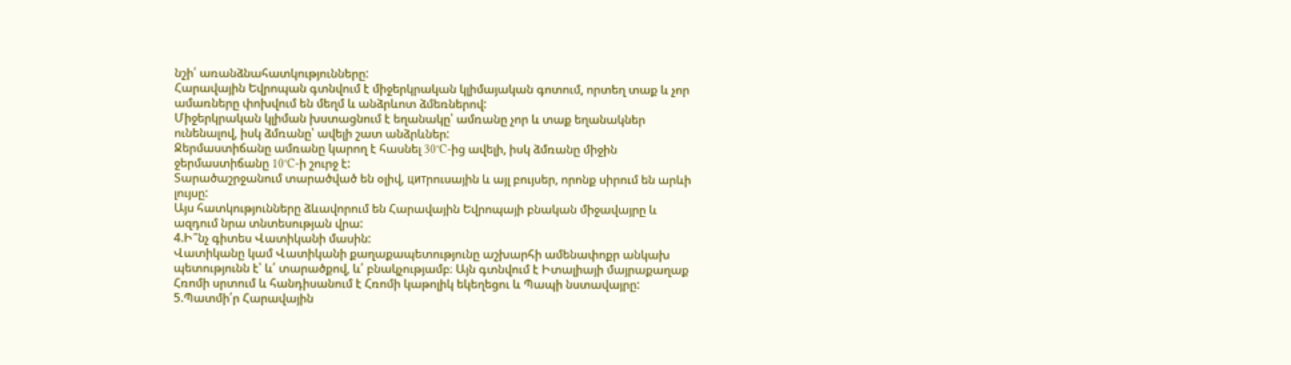նշի՛ առանձնահատկությունները:
Հարավային Եվրոպան գտնվում է միջերկրական կլիմայական գոտում, որտեղ տաք և չոր ամառները փոխվում են մեղմ և անձրևոտ ձմեռներով:
Միջերկրական կլիման խստացնում է եղանակը՝ ամռանը չոր և տաք եղանակներ ունենալով, իսկ ձմռանը՝ ավելի շատ անձրևներ:
Ջերմաստիճանը ամռանը կարող է հասնել 30°C-ից ավելի, իսկ ձմռանը միջին ջերմաստիճանը 10°C-ի շուրջ է:
Տարածաշրջանում տարածված են օլիվ, цитրուսային և այլ բույսեր, որոնք սիրում են արևի լույսը:
Այս հատկությունները ձևավորում են Հարավային Եվրոպայի բնական միջավայրը և ազդում նրա տնտեսության վրա:
4.Ի՞նչ գիտես Վատիկանի մասին:
Վատիկանը կամ Վատիկանի քաղաքապետությունը աշխարհի ամենափոքր անկախ պետությունն է՝ և՛ տարածքով, և՛ բնակչությամբ։ Այն գտնվում է Իտալիայի մայրաքաղաք Հռոմի սրտում և հանդիսանում է Հռոմի կաթոլիկ եկեղեցու և Պապի նստավայրը:
5.Պատմի՛ր Հարավային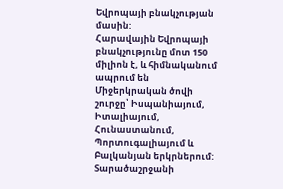Եվրոպայի բնակչության մասին:
Հարավային Եվրոպայի բնակչությունը մոտ 150 միլիոն է, և հիմնականում ապրում են Միջերկրական ծովի շուրջը՝ Իսպանիայում, Իտալիայում, Հունաստանում, Պորտուգալիայում և Բալկանյան երկրներում: Տարածաշրջանի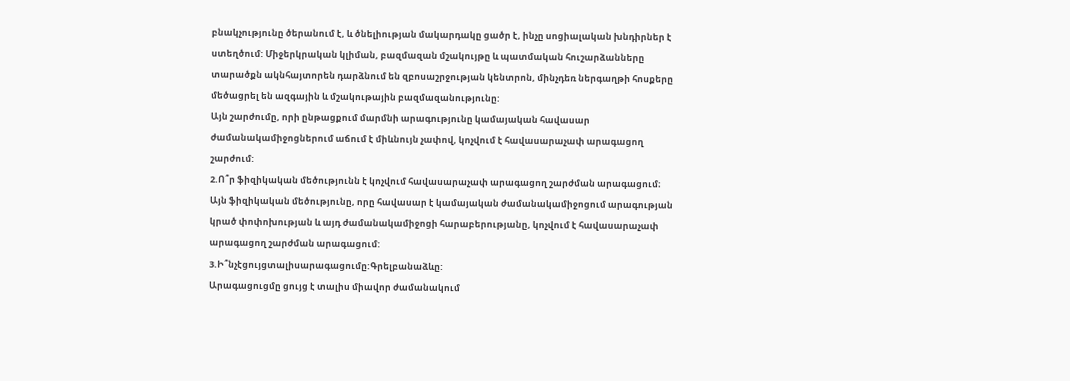բնակչությունը ծերանում է, և ծնելիության մակարդակը ցածր է, ինչը սոցիալական խնդիրներ է ստեղծում: Միջերկրական կլիման, բազմազան մշակույթը և պատմական հուշարձանները տարածքն ակնհայտորեն դարձնում են զբոսաշրջության կենտրոն, մինչդեռ ներգաղթի հոսքերը մեծացրել են ազգային և մշակութային բազմազանությունը:
Այն շարժումը, որի ընթացքում մարմնի արագությունը կամայական հավասար ժամանակամիջոցներում աճում է միևնույն չափով, կոչվում է հավասարաչափ արագացող շարժում:
2.Ո՞ր ֆիզիկական մեծությունն է կոչվում հավասարաչափ արագացող շարժման արագացում։
Այն ֆիզիկական մեծությունը, որը հավասար է կամայական ժամանակամիջոցում արագության կրած փոփոխության և այդ ժամանակամիջոցի հարաբերությանը, կոչվում է հավասարաչափ արագացող շարժման արագացում:
3.Ի՞նչէցույցտալիսարագացումը:Գրելբանաձևը:
Արագացուցմը ցույց է տալիս միավոր ժամանակում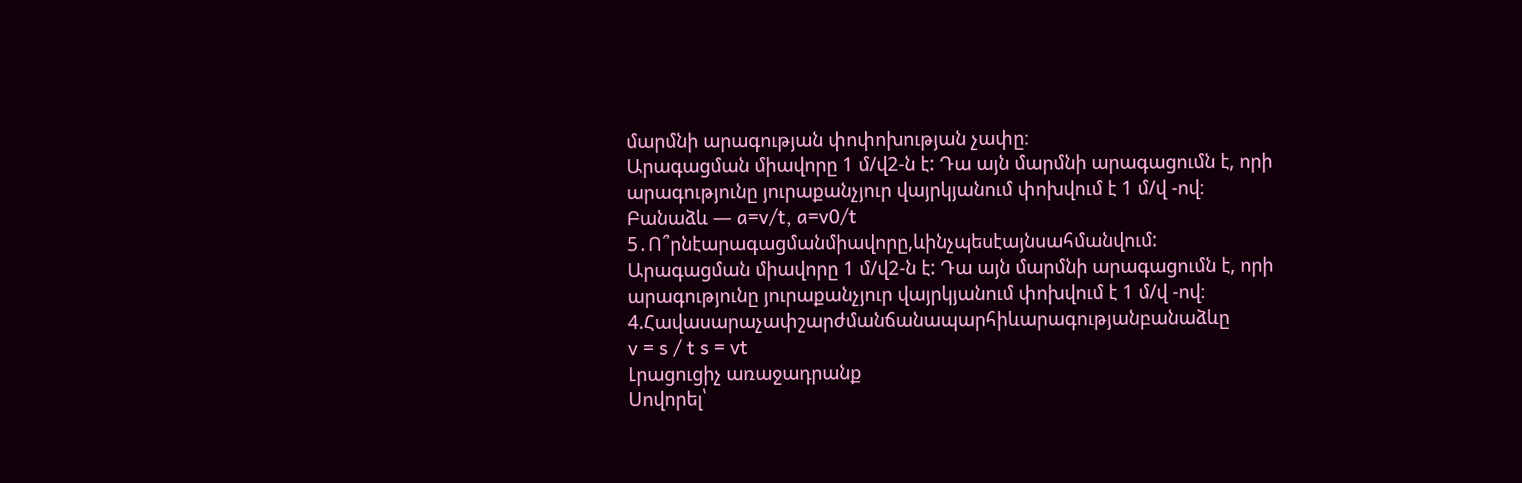մարմնի արագության փոփոխության չափը։
Արագացման միավորը 1 մ/վ2-ն է: Դա այն մարմնի արագացումն է, որի արագությունը յուրաքանչյուր վայրկյանում փոխվում է 1 մ/վ -ով։
Բանաձև — a=v/t, a=v0/t
5․Ո՞րնէարագացմանմիավորը,ևինչպեսէայնսահմանվում:
Արագացման միավորը 1 մ/վ2-ն է: Դա այն մարմնի արագացումն է, որի արագությունը յուրաքանչյուր վայրկյանում փոխվում է 1 մ/վ -ով։
4.Հավասարաչափշարժմանճանապարհիևարագությանբանաձևը
v = s / t s = vt
Լրացուցիչ առաջադրանք
Սովորել՝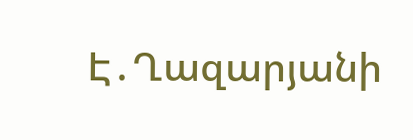Է․Ղազարյանի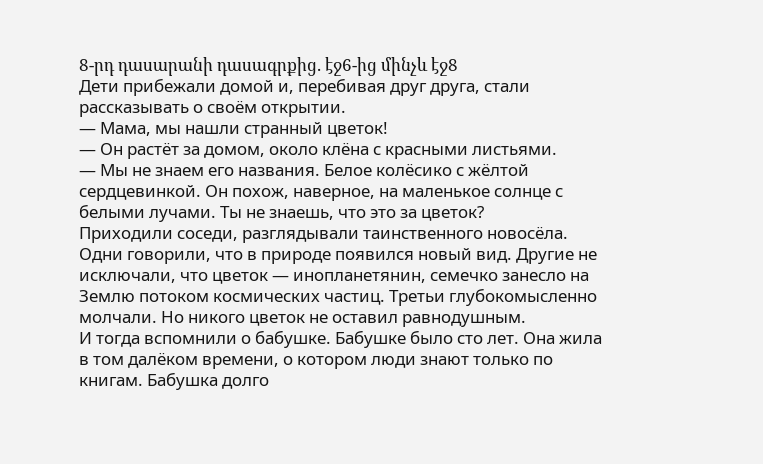8-րդ դասարանի դասագրքից. էջ6-ից մինչև էջ8
Дети прибежали домой и, перебивая друг друга, стали рассказывать о своём открытии.
— Мама, мы нашли странный цветок!
— Он растёт за домом, около клёна с красными листьями.
— Мы не знаем его названия. Белое колёсико с жёлтой сердцевинкой. Он похож, наверное, на маленькое солнце с белыми лучами. Ты не знаешь, что это за цветок?
Приходили соседи, разглядывали таинственного новосёла. Одни говорили, что в природе появился новый вид. Другие не исключали, что цветок — инопланетянин, семечко занесло на Землю потоком космических частиц. Третьи глубокомысленно молчали. Но никого цветок не оставил равнодушным.
И тогда вспомнили о бабушке. Бабушке было сто лет. Она жила в том далёком времени, о котором люди знают только по книгам. Бабушка долго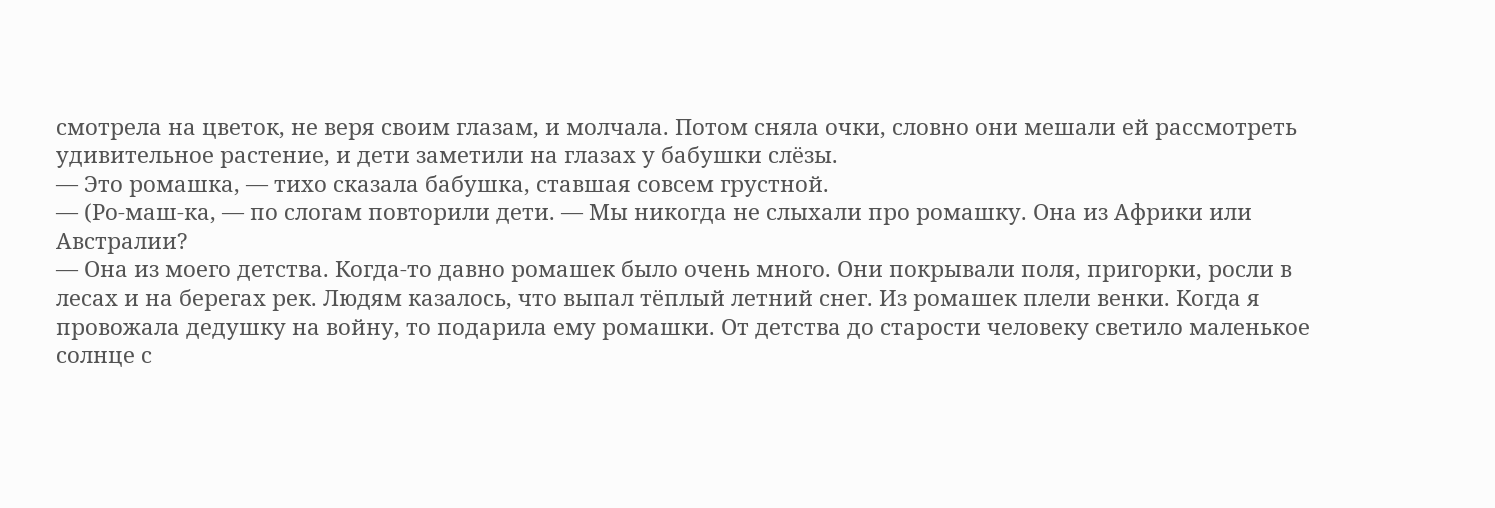смотрела на цветок, не веря своим глазам, и молчала. Потом сняла очки, словно они мешали ей рассмотреть удивительное растение, и дети заметили на глазах у бабушки слёзы.
— Это ромашка, — тихо сказала бабушка, ставшая совсем грустной.
— (Ро-маш-ка, — по слогам повторили дети. — Мы никогда не слыхали про ромашку. Она из Африки или Австралии?
— Она из моего детства. Когда-то давно ромашек было очень много. Они покрывали поля, пригорки, росли в лесах и на берегах рек. Людям казалось, что выпал тёплый летний снег. Из ромашек плели венки. Когда я провожала дедушку на войну, то подарила ему ромашки. От детства до старости человеку светило маленькое солнце с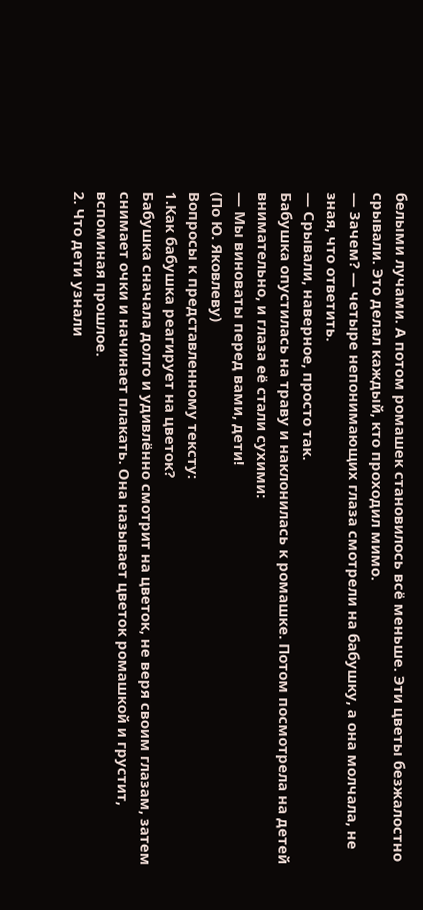белыми лучами. А потом ромашек становилось всё меньше. Эти цветы безжалостно срывали. Это делал каждый, кто проходил мимо.
— Зачем? — четыре непонимающих глаза смотрели на бабушку, а она молчала, не зная, что ответить.
— Срывали, наверное, просто так.
Бабушка опустилась на траву и наклонилась к ромашке. Потом посмотрела на детей внимательно, и глаза её стали сухими:
— Мы виноваты перед вами, дети!
(По Ю. Яковлеву)
Вопросы к представленному тексту:
1.Как бабушка реагирует на цветок?
Бабушка сначала долго и удивлённо смотрит на цветок, не веря своим глазам, затем снимает очки и начинает плакать. Она называет цветок ромашкой и грустит, вспоминая прошлое.
2. Что дети узнали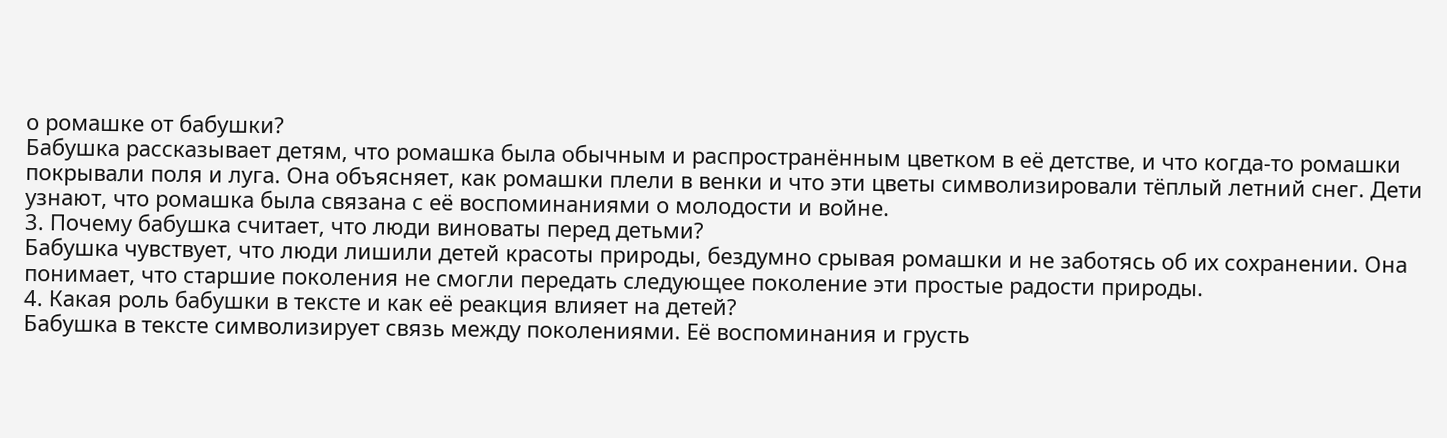о ромашке от бабушки?
Бабушка рассказывает детям, что ромашка была обычным и распространённым цветком в её детстве, и что когда-то ромашки покрывали поля и луга. Она объясняет, как ромашки плели в венки и что эти цветы символизировали тёплый летний снег. Дети узнают, что ромашка была связана с её воспоминаниями о молодости и войне.
3. Почему бабушка считает, что люди виноваты перед детьми?
Бабушка чувствует, что люди лишили детей красоты природы, бездумно срывая ромашки и не заботясь об их сохранении. Она понимает, что старшие поколения не смогли передать следующее поколение эти простые радости природы.
4. Какая роль бабушки в тексте и как её реакция влияет на детей?
Бабушка в тексте символизирует связь между поколениями. Её воспоминания и грусть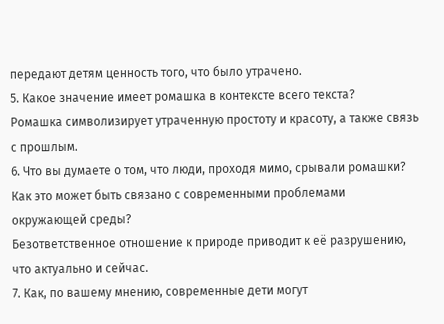передают детям ценность того, что было утрачено.
5. Какое значение имеет ромашка в контексте всего текста?
Ромашка символизирует утраченную простоту и красоту, а также связь с прошлым.
6. Что вы думаете о том, что люди, проходя мимо, срывали ромашки? Как это может быть связано с современными проблемами окружающей среды?
Безответственное отношение к природе приводит к её разрушению, что актуально и сейчас.
7. Как, по вашему мнению, современные дети могут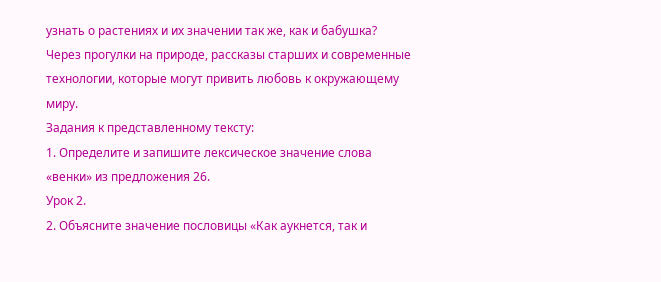узнать о растениях и их значении так же, как и бабушка?
Через прогулки на природе, рассказы старших и современные технологии, которые могут привить любовь к окружающему миру.
Задания к представленному тексту:
1. Определите и запишите лексическое значение слова «венки» из предложения 26.
Урок 2.
2. Объясните значение пословицы «Как аукнется, так и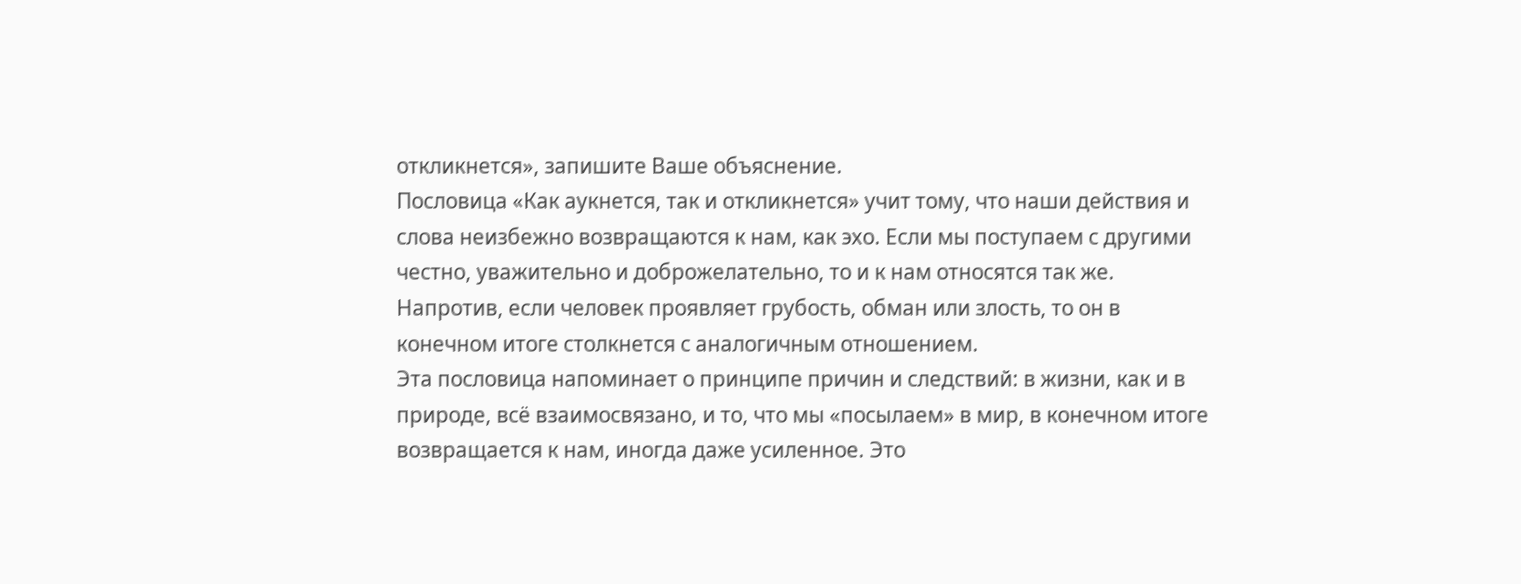откликнется», запишите Ваше объяснение.
Пословица «Как аукнется, так и откликнется» учит тому, что наши действия и слова неизбежно возвращаются к нам, как эхо. Если мы поступаем с другими честно, уважительно и доброжелательно, то и к нам относятся так же. Напротив, если человек проявляет грубость, обман или злость, то он в конечном итоге столкнется с аналогичным отношением.
Эта пословица напоминает о принципе причин и следствий: в жизни, как и в природе, всё взаимосвязано, и то, что мы «посылаем» в мир, в конечном итоге возвращается к нам, иногда даже усиленное. Это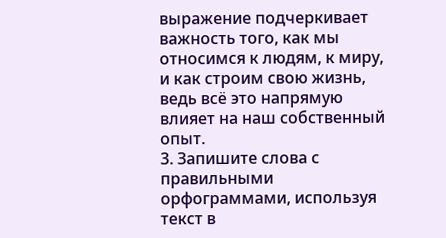выражение подчеркивает важность того, как мы относимся к людям, к миру, и как строим свою жизнь, ведь всё это напрямую влияет на наш собственный опыт.
3. Запишите слова с правильными орфограммами, используя текст в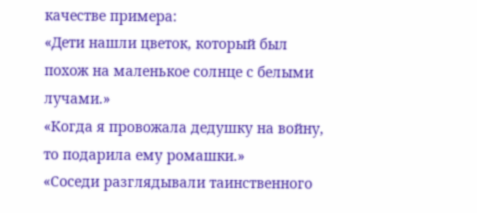качестве примера:
«Дети нашли цветок, который был похож на маленькое солнце с белыми лучами.»
«Когда я провожала дедушку на войну, то подарила ему ромашки.»
«Соседи разглядывали таинственного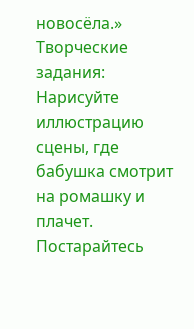новосёла.»
Творческие задания:
Нарисуйте иллюстрацию сцены, где бабушка смотрит на ромашку и плачет. Постарайтесь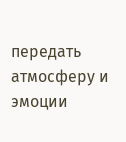передать атмосферу и эмоции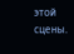этой сцены.